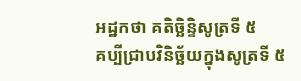អដ្ឋកថា គតិច្ឆិន្ទិសូត្រទី ៥
គប្បីជ្រាបវិនិច្ឆ័យក្នុងសូត្រទី ៥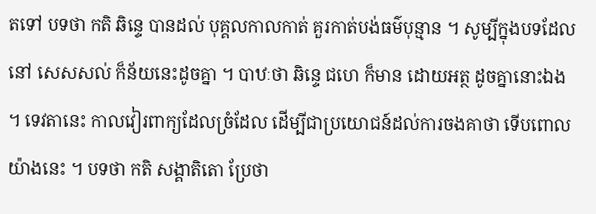តទៅ បទថា កតិ ឆិន្ទេ បានដល់ បុគ្គលកាលកាត់ គួរកាត់បង់ធម៌បុន្មាន ។ សូម្បីក្នុងបទដែលនៅ សេសសល់ ក៏ន័យនេះដូចគ្នា ។ បាឋៈថា ឆិន្ទេ ជហេ ក៏មាន ដោយអត្ថ ដូចគ្នានោះឯង ។ ទេវតានេះ កាលវៀរពាក្យដែលច្រំដែល ដើម្បីជាប្រយោជន៍ដល់ការចងគាថា ទើបពោលយ៉ាងនេះ ។ បទថា កតិ សង្គាតិតោ ប្រែថា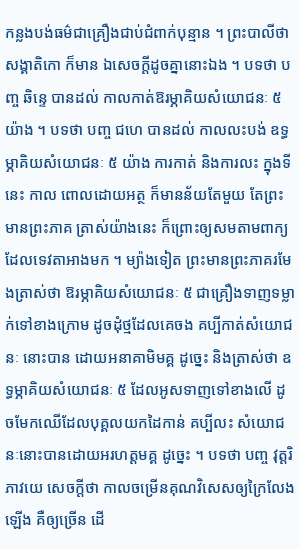កន្លងបង់ធម៌ជាគ្រឿងជាប់ជំពាក់បុន្មាន ។ ព្រះបាលីថា សង្គាតិកោ ក៏មាន ឯសេចក្តីដូចគ្នានោះឯង ។ បទថា បញ្ច ឆិន្ទេ បានដល់ កាលកាត់ឱរម្ភាគិយសំយោជនៈ ៥ យ៉ាង ។ បទថា បញ្ច ជហេ បានដល់ កាលលះបង់ ឧទ្ធម្ភាគិយសំយោជនៈ ៥ យ៉ាង ការកាត់ និងការលះ ក្នុងទីនេះ កាល ពោលដោយអត្ថ ក៏មានន័យតែមួយ តែព្រះមានព្រះភាគ ត្រាស់យ៉ាងនេះ ក៏ព្រោះឲ្យសមតាមពាក្យដែលទេវតាអាងមក ។ ម្យ៉ាងទៀត ព្រះមានព្រះភាគរមែងត្រាស់ថា ឱរម្ភាគិយសំយោជនៈ ៥ ជាគ្រឿងទាញទម្លាក់ទៅខាងក្រោម ដូចដុំថ្មដែលគេចង គប្បីកាត់សំយោជនៈ នោះបាន ដោយអនាគាមិមគ្គ ដូច្នេះ និងត្រាស់ថា ឧទ្ធម្ភាគិយសំយោជនៈ ៥ ដែលអូសទាញទៅខាងលើ ដូចមែកឈើដែលបុគ្គលយកដៃកាន់ គប្បីលះ សំយោជនៈនោះបានដោយអរហត្តមគ្គ ដូច្នេះ ។ បទថា បញ្ច វុត្តរិ ភាវយេ សេចក្តីថា កាលចម្រើនគុណវិសេសឲ្យក្រៃលែងឡើង គឺឲ្យច្រើន ដើ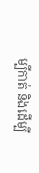ម្បីកាត់ និងដើម្បី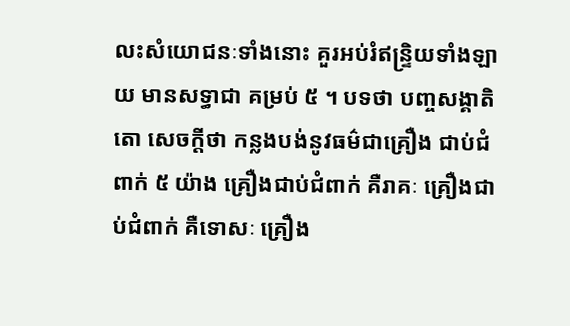លះសំយោជនៈទាំងនោះ គួរអប់រំឥន្ទ្រិយទាំងឡាយ មានសទ្ធាជា គម្រប់ ៥ ។ បទថា បញ្ចសង្គាតិតោ សេចក្តីថា កន្លងបង់នូវធម៌ជាគ្រឿង ជាប់ជំពាក់ ៥ យ៉ាង គ្រឿងជាប់ជំពាក់ គឺរាគៈ គ្រឿងជាប់ជំពាក់ គឺទោសៈ គ្រឿង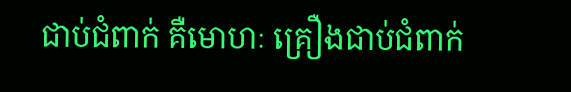ជាប់ជំពាក់ គឺមោហៈ គ្រឿងជាប់ជំពាក់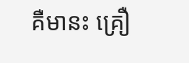គឺមានះ គ្រឿ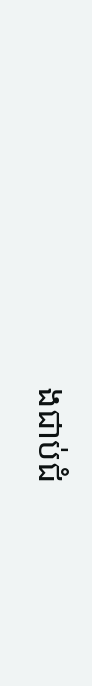ងជាប់ជំ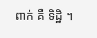ពាក់ គឺ ទិដ្ឋិ ។